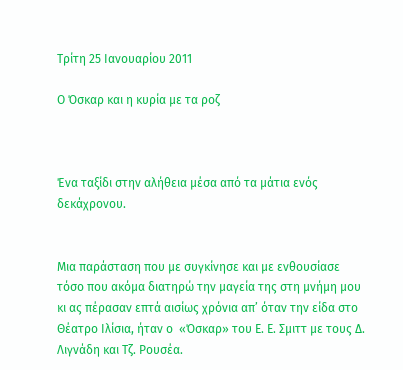Τρίτη 25 Ιανουαρίου 2011

Ο Όσκαρ και η κυρία με τα ροζ



Ένα ταξίδι στην αλήθεια μέσα από τα μάτια ενός δεκάχρονου.


Μια παράσταση που με συγκίνησε και με ενθουσίασε τόσο που ακόμα διατηρώ την μαγεία της στη μνήμη μου κι ας πέρασαν επτά αισίως χρόνια απ’ όταν την είδα στο Θέατρο Ιλίσια, ήταν ο  «Όσκαρ» του Ε. Ε. Σμιττ με τους Δ. Λιγνάδη και Τζ. Ρουσέα.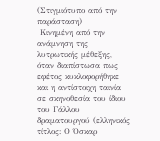(Στιγμιότυπο από την παράσταση)
 Κινημένη από την ανάμνηση της λυτρωτικής μέθεξης, όταν διαπίστωσα πως εφέτος κυκλοφορήθηκε και η αντίστοιχη ταινία σε σκηνοθεσία του ίδιου του Γάλλου δραματουργού (ελληνικός τίτλος: Ο Όσκαρ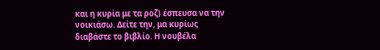και η κυρία με τα ροζ) έσπευσα να την νοικιάσω. Δείτε την, μα κυρίως διαβάστε το βιβλίο. Η νουβέλα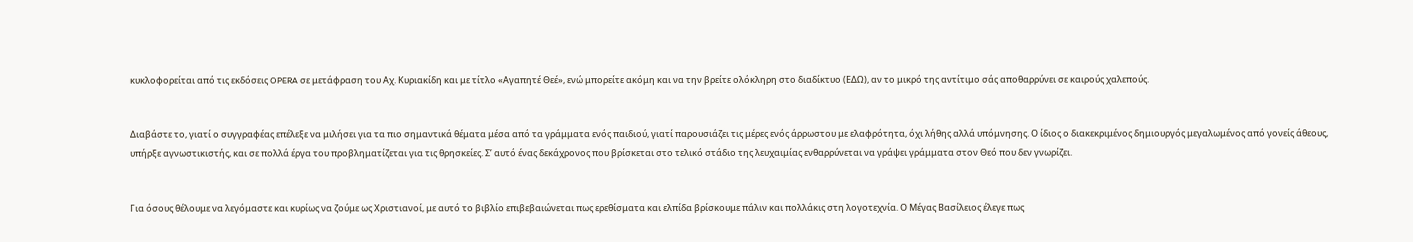κυκλοφορείται από τις εκδόσεις OPERA σε μετάφραση του Αχ. Κυριακίδη και με τίτλο «Αγαπητέ Θεέ», ενώ μπορείτε ακόμη και να την βρείτε ολόκληρη στο διαδίκτυο (ΕΔΩ), αν το μικρό της αντίτιμο σάς αποθαρρύνει σε καιρούς χαλεπούς.


Διαβάστε το, γιατί ο συγγραφέας επέλεξε να μιλήσει για τα πιο σημαντικά θέματα μέσα από τα γράμματα ενός παιδιού, γιατί παρουσιάζει τις μέρες ενός άρρωστου με ελαφρότητα, όχι λήθης αλλά υπόμνησης. Ο ίδιος ο διακεκριμένος δημιουργός μεγαλωμένος από γονείς άθεους, υπήρξε αγνωστικιστής, και σε πολλά έργα του προβληματίζεται για τις θρησκείες. Σ’ αυτό ένας δεκάχρονος που βρίσκεται στο τελικό στάδιο της λευχαιμίας ενθαρρύνεται να γράψει γράμματα στον Θεό που δεν γνωρίζει.


Για όσους θέλουμε να λεγόμαστε και κυρίως να ζούμε ως Χριστιανοί, με αυτό το βιβλίο επιβεβαιώνεται πως ερεθίσματα και ελπίδα βρίσκουμε πάλιν και πολλάκις στη λογοτεχνία. Ο Μέγας Βασίλειος έλεγε πως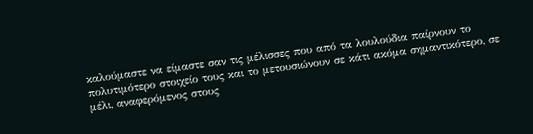καλούμαστε να είμαστε σαν τις μέλισσες που από τα λουλούδια παίρνουν το πολυτιμότερο στοιχείο τους και το μετουσιώνουν σε κάτι ακόμα σημαντικότερο, σε μέλι, αναφερόμενος στους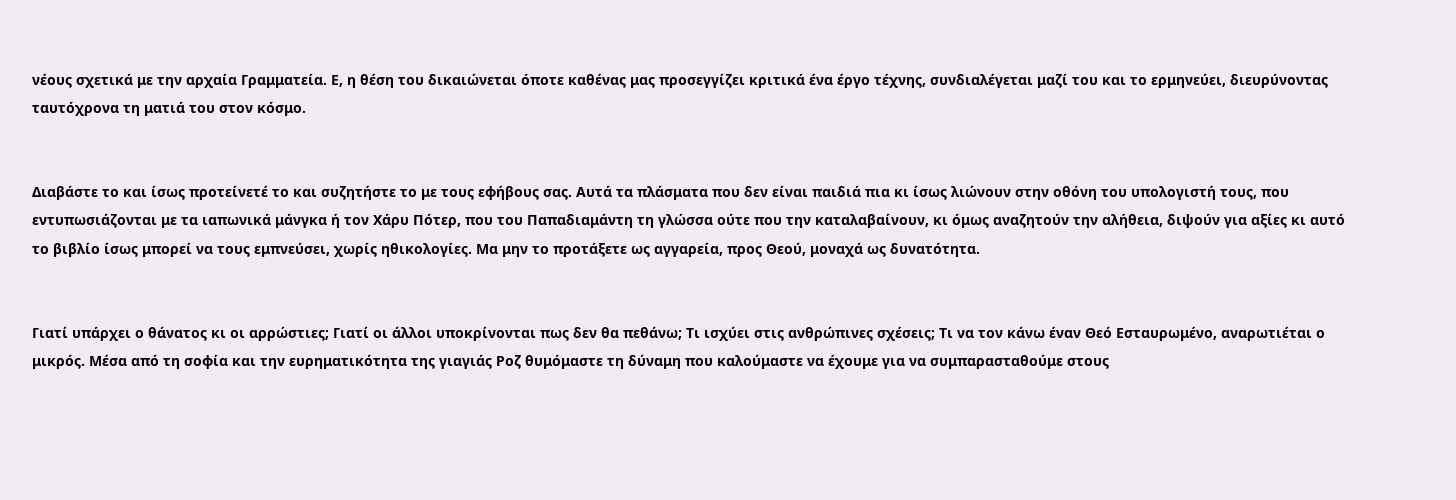νέους σχετικά με την αρχαία Γραμματεία. Ε, η θέση του δικαιώνεται όποτε καθένας μας προσεγγίζει κριτικά ένα έργο τέχνης, συνδιαλέγεται μαζί του και το ερμηνεύει, διευρύνοντας ταυτόχρονα τη ματιά του στον κόσμο.


Διαβάστε το και ίσως προτείνετέ το και συζητήστε το με τους εφήβους σας. Αυτά τα πλάσματα που δεν είναι παιδιά πια κι ίσως λιώνουν στην οθόνη του υπολογιστή τους, που εντυπωσιάζονται με τα ιαπωνικά μάνγκα ή τον Χάρυ Πότερ, που του Παπαδιαμάντη τη γλώσσα ούτε που την καταλαβαίνουν, κι όμως αναζητούν την αλήθεια, διψούν για αξίες κι αυτό το βιβλίο ίσως μπορεί να τους εμπνεύσει, χωρίς ηθικολογίες. Μα μην το προτάξετε ως αγγαρεία, προς Θεού, μοναχά ως δυνατότητα.


Γιατί υπάρχει ο θάνατος κι οι αρρώστιες; Γιατί οι άλλοι υποκρίνονται πως δεν θα πεθάνω; Τι ισχύει στις ανθρώπινες σχέσεις; Τι να τον κάνω έναν Θεό Εσταυρωμένο, αναρωτιέται ο μικρός. Μέσα από τη σοφία και την ευρηματικότητα της γιαγιάς Ροζ θυμόμαστε τη δύναμη που καλούμαστε να έχουμε για να συμπαρασταθούμε στους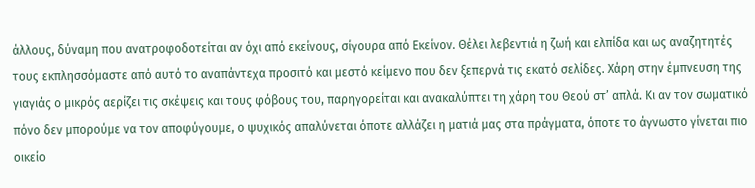άλλους, δύναμη που ανατροφοδοτείται αν όχι από εκείνους, σίγουρα από Εκείνον. Θέλει λεβεντιά η ζωή και ελπίδα και ως αναζητητές τους εκπλησσόμαστε από αυτό το αναπάντεχα προσιτό και μεστό κείμενο που δεν ξεπερνά τις εκατό σελίδες. Χάρη στην έμπνευση της γιαγιάς ο μικρός αερίζει τις σκέψεις και τους φόβους του, παρηγορείται και ανακαλύπτει τη χάρη του Θεού στ’ απλά. Κι αν τον σωματικό πόνο δεν μπορούμε να τον αποφύγουμε, ο ψυχικός απαλύνεται όποτε αλλάζει η ματιά μας στα πράγματα, όποτε το άγνωστο γίνεται πιο οικείο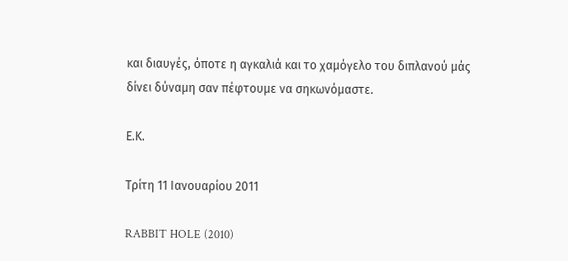και διαυγές, όποτε η αγκαλιά και το χαμόγελο του διπλανού μάς δίνει δύναμη σαν πέφτουμε να σηκωνόμαστε.

Ε.Κ.

Τρίτη 11 Ιανουαρίου 2011

RABBIT HOLE (2010)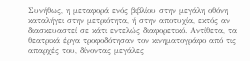Συνήθως, η μεταφορά ενός βιβλίου στην μεγάλη οθόνη καταλήγει στην μετριότητα, ή στην αποτυχία, εκτός αν διασκευαστεί σε κάτι εντελώς διαφορετικό. Αντίθετα, τα θεατρικά έργα τροφοδότησαν τον κινηματογράφο από τις απαρχές του, δίνοντας μεγάλες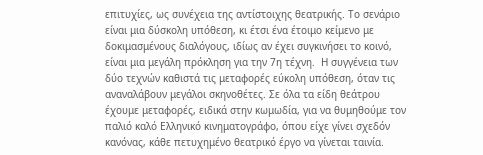επιτυχίες, ως συνέχεια της αντίστοιχης θεατρικής. Το σενάριο είναι μια δύσκολη υπόθεση, κι έτσι ένα έτοιμο κείμενο με δοκιμασμένους διαλόγους, ιδίως αν έχει συγκινήσει το κοινό, είναι μια μεγάλη πρόκληση για την 7η τέχνη.  Η συγγένεια των δύο τεχνών καθιστά τις μεταφορές εύκολη υπόθεση, όταν τις αναναλάβουν μεγάλοι σκηνοθέτες. Σε όλα τα είδη θεάτρου έχουμε μεταφορές, ειδικά στην κωμωδία, για να θυμηθούμε τον παλιό καλό Ελληνικό κινηματογράφο, όπου είχε γίνει σχεδόν κανόνας, κάθε πετυχημένο θεατρικό έργο να γίνεται ταινία.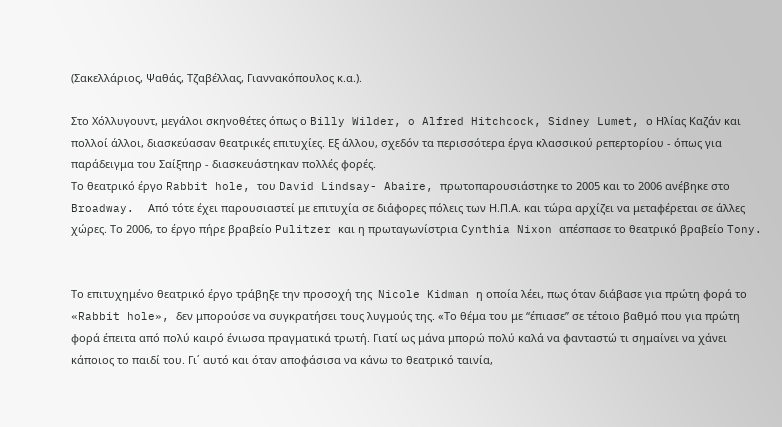(Σακελλάριος, Ψαθάς, Τζαβέλλας, Γιαννακόπουλος κ.α.).

Στο Χόλλυγουντ, μεγάλοι σκηνοθέτες όπως ο Billy Wilder, o Alfred Hitchcock, Sidney Lumet, ο Ηλίας Καζάν και πολλοί άλλοι, διασκεύασαν θεατρικές επιτυχίες. Εξ άλλου, σχεδόν τα περισσότερα έργα κλασσικού ρεπερτορίου - όπως για παράδειγμα του Σαίξπηρ - διασκευάστηκαν πολλές φορές.
Το θεατρικό έργο Rabbit hole, του David Lindsay- Abaire, πρωτοπαρουσιάστηκε το 2005 και το 2006 ανέβηκε στο Broadway.  Από τότε έχει παρουσιαστεί με επιτυχία σε διάφορες πόλεις των Η.Π.Α. και τώρα αρχίζει να μεταφέρεται σε άλλες χώρες. Το 2006, το έργο πήρε βραβείο Pulitzer και η πρωταγωνίστρια Cynthia Nixon απέσπασε το θεατρικό βραβείο Tony.


Το επιτυχημένο θεατρικό έργο τράβηξε την προσοχή της  Nicole Kidman η οποία λέει, πως όταν διάβασε για πρώτη φορά το «Rabbit hole», δεν μπορούσε να συγκρατήσει τους λυγμούς της. «Το θέμα του με “έπιασε” σε τέτοιο βαθμό που για πρώτη φορά έπειτα από πολύ καιρό ένιωσα πραγματικά τρωτή. Γιατί ως μάνα μπορώ πολύ καλά να φανταστώ τι σημαίνει να χάνει κάποιος το παιδί του. Γι΄ αυτό και όταν αποφάσισα να κάνω το θεατρικό ταινία,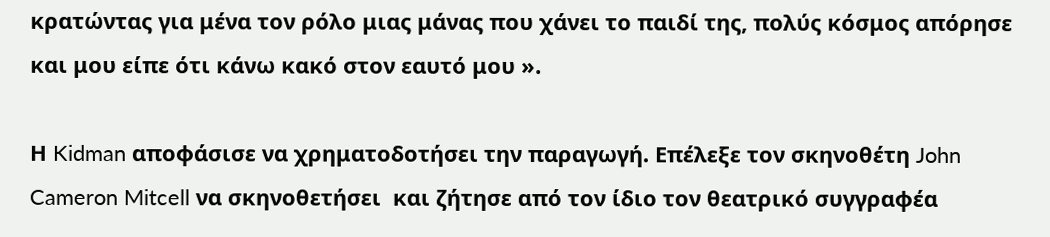κρατώντας για μένα τον ρόλο μιας μάνας που χάνει το παιδί της, πολύς κόσμος απόρησε και μου είπε ότι κάνω κακό στον εαυτό μου ».

Η Kidman αποφάσισε να χρηματοδοτήσει την παραγωγή. Επέλεξε τον σκηνοθέτη John Cameron Mitcell να σκηνοθετήσει  και ζήτησε από τον ίδιο τον θεατρικό συγγραφέα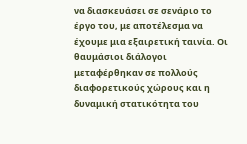να διασκευάσει σε σενάριο το έργο του, με αποτέλεσμα να έχουμε μια εξαιρετική ταινία. Οι θαυμάσιοι διάλογοι μεταφέρθηκαν σε πολλούς διαφορετικούς χώρους και η δυναμική στατικότητα του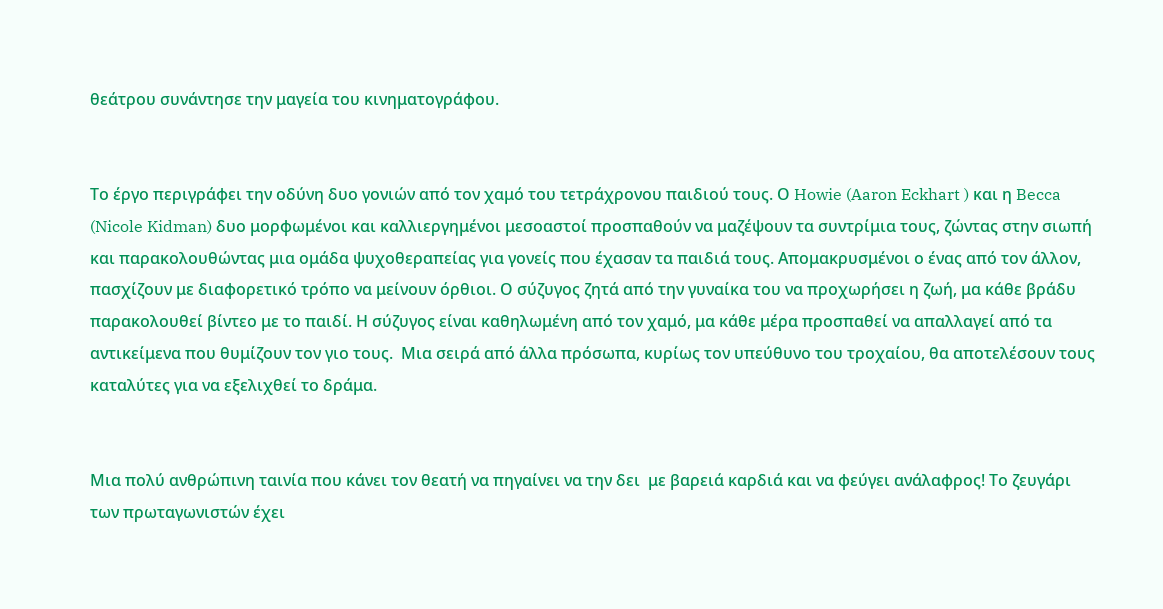θεάτρου συνάντησε την μαγεία του κινηματογράφου.


Το έργο περιγράφει την οδύνη δυο γονιών από τον χαμό του τετράχρονου παιδιού τους. Ο Howie (Aaron Eckhart ) και η Becca (Nicole Kidman) δυο μορφωμένοι και καλλιεργημένοι μεσοαστοί προσπαθούν να μαζέψουν τα συντρίμια τους, ζώντας στην σιωπή και παρακολουθώντας μια ομάδα ψυχοθεραπείας για γονείς που έχασαν τα παιδιά τους. Απομακρυσμένοι ο ένας από τον άλλον, πασχίζουν με διαφορετικό τρόπο να μείνουν όρθιοι. Ο σύζυγος ζητά από την γυναίκα του να προχωρήσει η ζωή, μα κάθε βράδυ παρακολουθεί βίντεο με το παιδί. Η σύζυγος είναι καθηλωμένη από τον χαμό, μα κάθε μέρα προσπαθεί να απαλλαγεί από τα αντικείμενα που θυμίζουν τον γιο τους.  Μια σειρά από άλλα πρόσωπα, κυρίως τον υπεύθυνο του τροχαίου, θα αποτελέσουν τους καταλύτες για να εξελιχθεί το δράμα.


Μια πολύ ανθρώπινη ταινία που κάνει τον θεατή να πηγαίνει να την δει  με βαρειά καρδιά και να φεύγει ανάλαφρος! Το ζευγάρι των πρωταγωνιστών έχει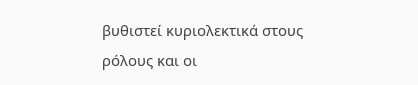βυθιστεί κυριολεκτικά στους ρόλους και οι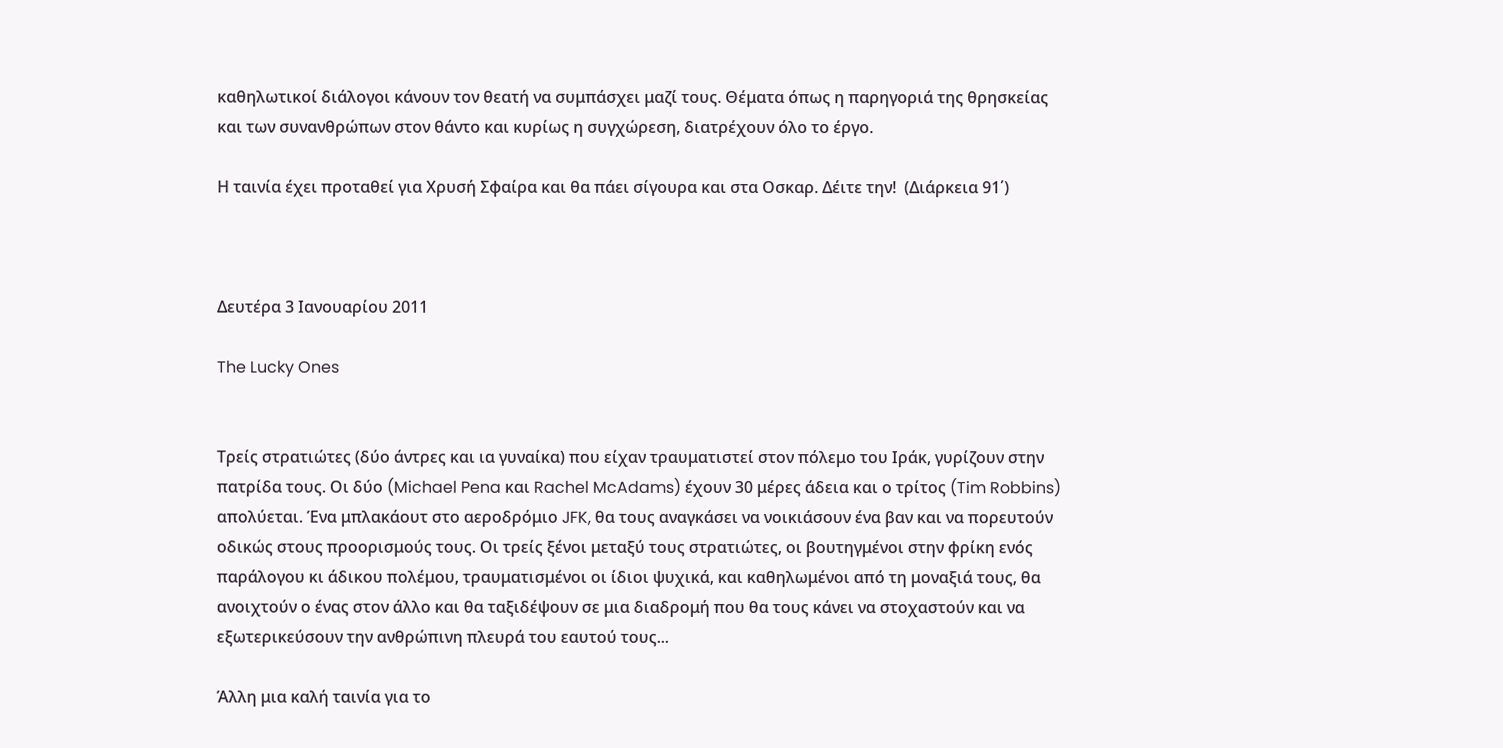καθηλωτικοί διάλογοι κάνουν τον θεατή να συμπάσχει μαζί τους. Θέματα όπως η παρηγοριά της θρησκείας και των συνανθρώπων στον θάντο και κυρίως η συγχώρεση, διατρέχουν όλο το έργο.

Η ταινία έχει προταθεί για Χρυσή Σφαίρα και θα πάει σίγουρα και στα Οσκαρ. Δέιτε την!  (Διάρκεια 91΄)



Δευτέρα 3 Ιανουαρίου 2011

The Lucky Ones


Τρείς στρατιώτες (δύο άντρες και ια γυναίκα) που είχαν τραυματιστεί στον πόλεμο του Ιράκ, γυρίζουν στην πατρίδα τους. Οι δύο (Michael Pena και Rachel McAdams) έχουν 30 μέρες άδεια και ο τρίτος (Tim Robbins) απολύεται. Ένα μπλακάουτ στο αεροδρόμιο JFK, θα τους αναγκάσει να νοικιάσουν ένα βαν και να πορευτούν οδικώς στους προορισμούς τους. Οι τρείς ξένοι μεταξύ τους στρατιώτες, οι βουτηγμένοι στην φρίκη ενός παράλογου κι άδικου πολέμου, τραυματισμένοι οι ίδιοι ψυχικά, και καθηλωμένοι από τη μοναξιά τους, θα ανοιχτούν ο ένας στον άλλο και θα ταξιδέψουν σε μια διαδρομή που θα τους κάνει να στοχαστούν και να εξωτερικεύσουν την ανθρώπινη πλευρά του εαυτού τους...

Άλλη μια καλή ταινία για το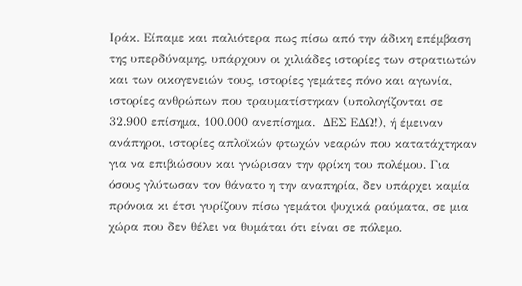Ιράκ. Είπαμε και παλιότερα πως πίσω από την άδικη επέμβαση της υπερδύναμης, υπάρχουν οι χιλιάδες ιστορίες των στρατιωτών και των οικογενειών τους, ιστορίες γεμάτες πόνο και αγωνία, ιστορίες ανθρώπων που τραυματίστηκαν (υπολογίζονται σε 32.900 επίσημα, 100.000 ανεπίσημα.  ΔΕΣ ΕΔΩ!), ή έμειναν ανάπηροι, ιστορίες απλοϊκών φτωχών νεαρών που κατατάχτηκαν για να επιβιώσουν και γνώρισαν την φρίκη του πολέμου. Για όσους γλύτωσαν τον θάνατο η την αναπηρία, δεν υπάρχει καμία πρόνοια κι έτσι γυρίζουν πίσω γεμάτοι ψυχικά ραύματα, σε μια χώρα που δεν θέλει να θυμάται ότι είναι σε πόλεμο.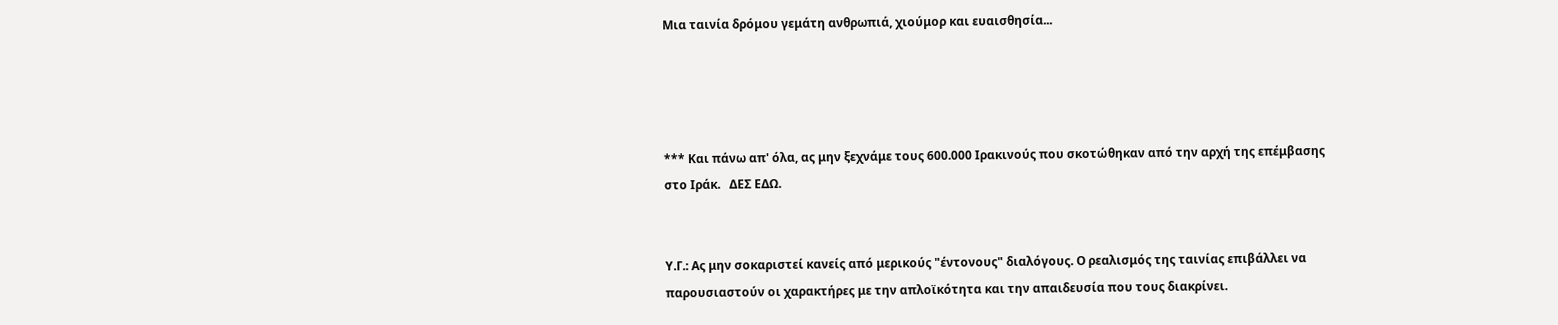Μια ταινία δρόμου γεμάτη ανθρωπιά, χιούμορ και ευαισθησία...




*** Και πάνω απ' όλα, ας μην ξεχνάμε τους 600.000 Ιρακινούς που σκοτώθηκαν από την αρχή της επέμβασης στο Ιράκ.   ΔΕΣ ΕΔΩ.


Υ.Γ.: Ας μην σοκαριστεί κανείς από μερικούς "έντονους" διαλόγους. Ο ρεαλισμός της ταινίας επιβάλλει να παρουσιαστούν οι χαρακτήρες με την απλοϊκότητα και την απαιδευσία που τους διακρίνει.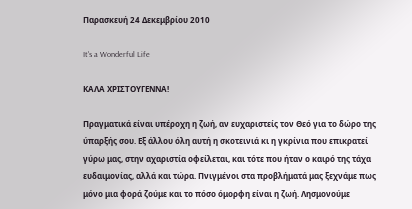Παρασκευή 24 Δεκεμβρίου 2010

It's a Wonderful Life

KΑΛΑ ΧΡΙΣΤΟΥΓΕΝΝΑ!

Πραγματικά είναι υπέροχη η ζωή, αν ευχαριστείς τον Θεό για το δώρο της ύπαρξής σου. Εξ άλλου όλη αυτή η σκοτεινιά κι η γκρίνια που επικρατεί γύρω μας, στην αχαριστία οφείλεται, και τότε που ήταν ο καιρό της τάχα ευδαιμονίας, αλλά και τώρα. Πνιγμένοι στα προβλήματά μας ξεχνάμε πως μόνο μια φορά ζούμε και το πόσο όμορφη είναι η ζωή. Λησμονούμε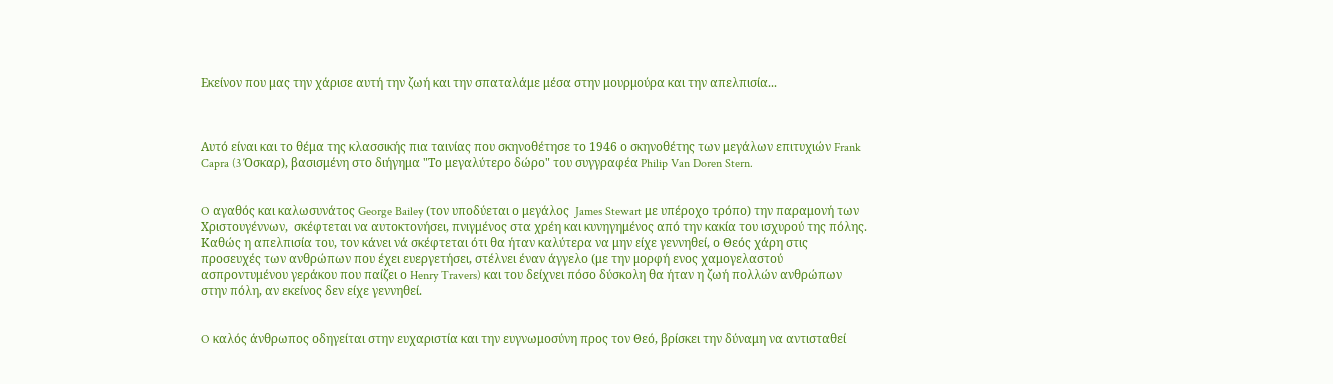Εκείνον που μας την χάρισε αυτή την ζωή και την σπαταλάμε μέσα στην μουρμούρα και την απελπισία...



Αυτό είναι και το θέμα της κλασσικής πια ταινίας που σκηνοθέτησε το 1946 ο σκηνοθέτης των μεγάλων επιτυχιών Frank Capra (3 Όσκαρ), βασισμένη στο διήγημα "Το μεγαλύτερο δώρο" του συγγραφέα Philip Van Doren Stern.


O αγαθός και καλωσυνάτος George Bailey (τον υποδύεται ο μεγάλος  James Stewart με υπέροχο τρόπο) την παραμονή των Χριστουγέννων,  σκέφτεται να αυτοκτονήσει, πνιγμένος στα χρέη και κυνηγημένος από την κακία του ισχυρού της πόλης.  Καθώς η απελπισία του, τον κάνει νά σκέφτεται ότι θα ήταν καλύτερα να μην είχε γεννηθεί, ο Θεός χάρη στις προσευχές των ανθρώπων που έχει ευεργετήσει, στέλνει έναν άγγελο (με την μορφή ενος χαμογελαστού ασπροντυμένου γεράκου που παίζει ο Henry Travers) και του δείχνει πόσο δύσκολη θα ήταν η ζωή πολλών ανθρώπων στην πόλη, αν εκείνος δεν είχε γεννηθεί.


O καλός άνθρωπος οδηγείται στην ευχαριστία και την ευγνωμοσύνη προς τον Θεό, βρίσκει την δύναμη να αντισταθεί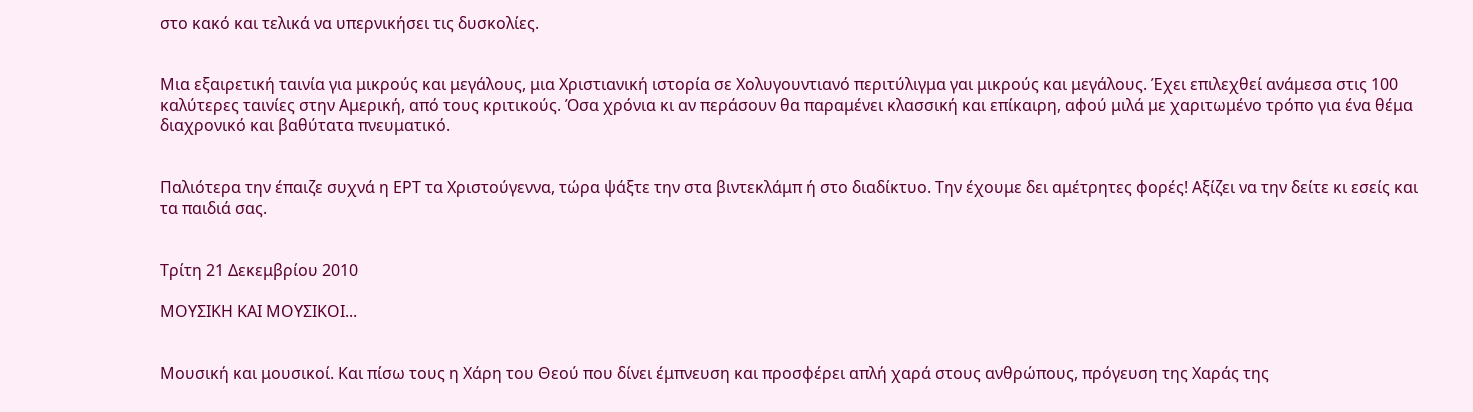στο κακό και τελικά να υπερνικήσει τις δυσκολίες.


Μια εξαιρετική ταινία για μικρούς και μεγάλους, μια Χριστιανική ιστορία σε Χολυγουντιανό περιτύλιγμα γαι μικρούς και μεγάλους. Έχει επιλεχθεί ανάμεσα στις 100 καλύτερες ταινίες στην Αμερική, από τους κριτικούς. Όσα χρόνια κι αν περάσουν θα παραμένει κλασσική και επίκαιρη, αφού μιλά με χαριτωμένο τρόπο για ένα θέμα διαχρονικό και βαθύτατα πνευματικό.


Παλιότερα την έπαιζε συχνά η ΕΡΤ τα Χριστούγεννα, τώρα ψάξτε την στα βιντεκλάμπ ή στο διαδίκτυο. Την έχουμε δει αμέτρητες φορές! Αξίζει να την δείτε κι εσείς και τα παιδιά σας.


Τρίτη 21 Δεκεμβρίου 2010

ΜΟΥΣΙΚΗ ΚΑΙ ΜΟΥΣΙΚΟΙ...


Μουσική και μουσικοί. Και πίσω τους η Χάρη του Θεού που δίνει έμπνευση και προσφέρει απλή χαρά στους ανθρώπους, πρόγευση της Χαράς της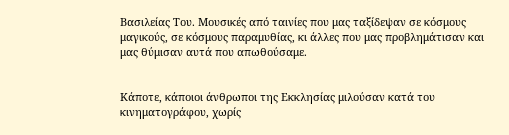Βασιλείας Του. Μουσικές από ταινίες που μας ταξίδεψαν σε κόσμους μαγικούς, σε κόσμους παραμυθίας, κι άλλες που μας προβλημάτισαν και μας θύμισαν αυτά που απωθούσαμε.


Κάποτε, κάποιοι άνθρωποι της Εκκλησίας μιλούσαν κατά του κινηματογράφου, χωρίς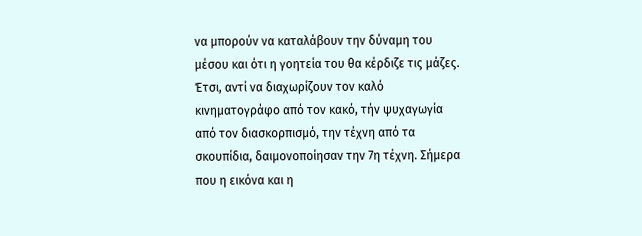να μπορούν να καταλάβουν την δύναμη του μέσου και ότι η γοητεία του θα κέρδιζε τις μάζες. Έτσι, αντί να διαχωρίζουν τον καλό κινηματογράφο από τον κακό, τήν ψυχαγωγία από τον διασκορπισμό, την τέχνη από τα σκουπίδια, δαιμονοποίησαν την 7η τέχνη. Σήμερα που η εικόνα και η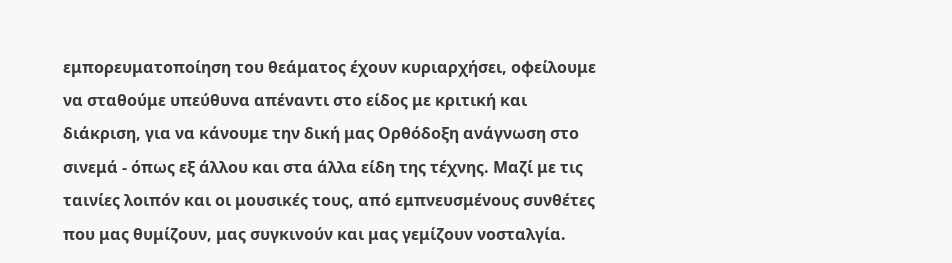εμπορευματοποίηση του θεάματος έχουν κυριαρχήσει, οφείλουμε να σταθούμε υπεύθυνα απέναντι στο είδος με κριτική και διάκριση, για να κάνουμε την δική μας Ορθόδοξη ανάγνωση στο σινεμά - όπως εξ άλλου και στα άλλα είδη της τέχνης. Μαζί με τις ταινίες λοιπόν και οι μουσικές τους, από εμπνευσμένους συνθέτες που μας θυμίζουν, μας συγκινούν και μας γεμίζουν νοσταλγία.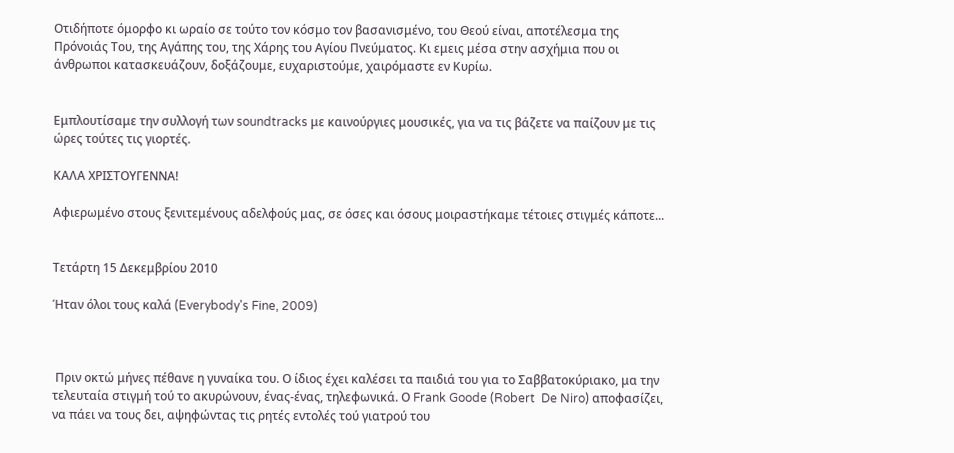Οτιδήποτε όμορφο κι ωραίο σε τούτο τον κόσμο τον βασανισμένο, του Θεού είναι, αποτέλεσμα της Πρόνοιάς Του, της Αγάπης του, της Χάρης του Αγίου Πνεύματος. Κι εμεις μέσα στην ασχήμια που οι άνθρωποι κατασκευάζουν, δοξάζουμε, ευχαριστούμε, χαιρόμαστε εν Κυρίω.


Εμπλουτίσαμε την συλλογή των soundtracks με καινούργιες μουσικές, για να τις βάζετε να παίζουν με τις ώρες τούτες τις γιορτές.

ΚΑΛΑ ΧΡΙΣΤΟΥΓΕΝΝΑ!

Αφιερωμένο στους ξενιτεμένους αδελφούς μας, σε όσες και όσους μοιραστήκαμε τέτοιες στιγμές κάποτε...


Τετάρτη 15 Δεκεμβρίου 2010

Ήταν όλοι τους καλά (Everybody's Fine, 2009)



 Πριν οκτώ μήνες πέθανε η γυναίκα του. Ο ίδιος έχει καλέσει τα παιδιά του για το Σαββατοκύριακο, μα την τελευταία στιγμή τού το ακυρώνουν, ένας-ένας, τηλεφωνικά. Ο Frank Goode (Robert  De Niro) αποφασίζει, να πάει να τους δει, αψηφώντας τις ρητές εντολές τού γιατρού του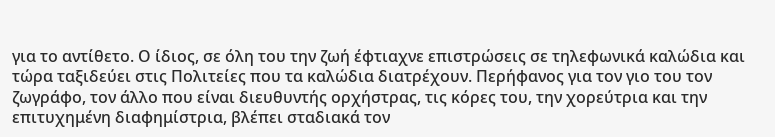για το αντίθετο. Ο ίδιος, σε όλη του την ζωή έφτιαχνε επιστρώσεις σε τηλεφωνικά καλώδια και τώρα ταξιδεύει στις Πολιτείες που τα καλώδια διατρέχουν. Περήφανος για τον γιο του τον ζωγράφο, τον άλλο που είναι διευθυντής ορχήστρας, τις κόρες του, την χορεύτρια και την επιτυχημένη διαφημίστρια, βλέπει σταδιακά τον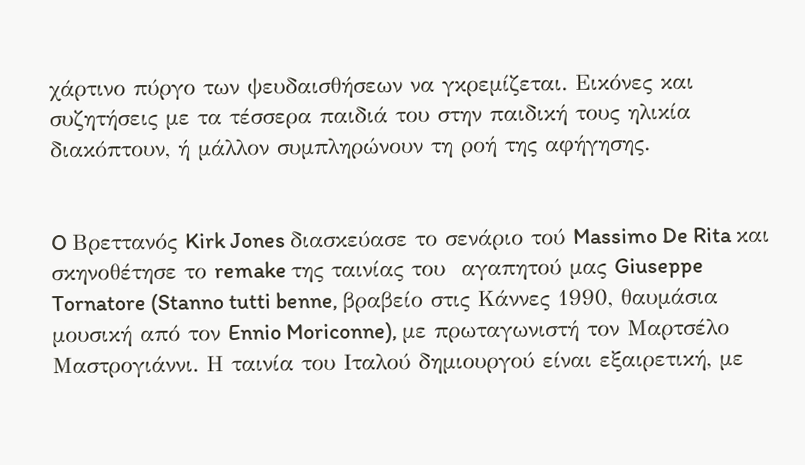χάρτινο πύργο των ψευδαισθήσεων να γκρεμίζεται. Εικόνες και συζητήσεις με τα τέσσερα παιδιά του στην παιδική τους ηλικία διακόπτουν, ή μάλλον συμπληρώνουν τη ροή της αφήγησης.


O Βρεττανός Kirk Jones διασκεύασε το σενάριο τού Massimo De Rita και σκηνοθέτησε το remake της ταινίας του  αγαπητού μας Giuseppe Tornatore (Stanno tutti benne, βραβείο στις Κάννες 1990, θαυμάσια μουσική από τον Ennio Moriconne), με πρωταγωνιστή τον Μαρτσέλο Μαστρογιάννι. Η ταινία του Ιταλού δημιουργού είναι εξαιρετική, με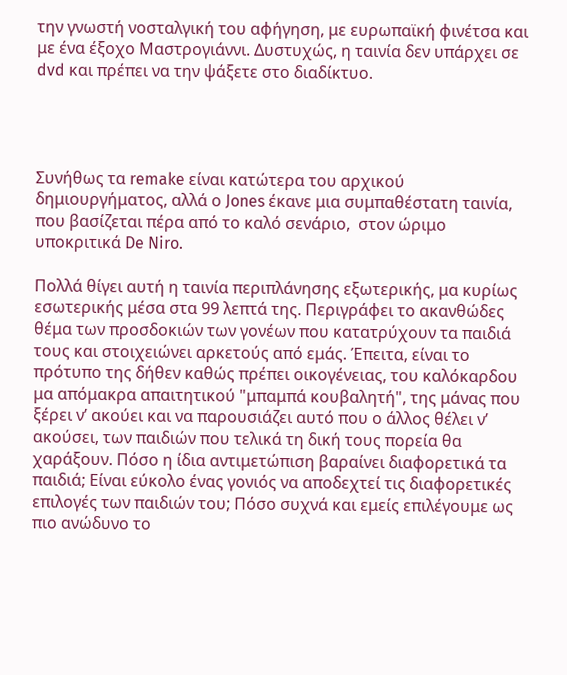την γνωστή νοσταλγική του αφήγηση, με ευρωπαϊκή φινέτσα και με ένα έξοχο Μαστρογιάννι. Δυστυχώς, η ταινία δεν υπάρχει σε dvd και πρέπει να την ψάξετε στο διαδίκτυο.




Συνήθως τα remake είναι κατώτερα του αρχικού δημιουργήματος, αλλά ο Jones έκανε μια συμπαθέστατη ταινία, που βασίζεται πέρα από το καλό σενάριο,  στον ώριμο υποκριτικά De Niro.

Πολλά θίγει αυτή η ταινία περιπλάνησης εξωτερικής, μα κυρίως εσωτερικής μέσα στα 99 λεπτά της. Περιγράφει το ακανθώδες θέμα των προσδοκιών των γονέων που κατατρύχουν τα παιδιά τους και στοιχειώνει αρκετούς από εμάς. Έπειτα, είναι το πρότυπο της δήθεν καθώς πρέπει οικογένειας, του καλόκαρδου μα απόμακρα απαιτητικού "μπαμπά κουβαλητή", της μάνας που ξέρει ν’ ακούει και να παρουσιάζει αυτό που ο άλλος θέλει ν’ ακούσει, των παιδιών που τελικά τη δική τους πορεία θα χαράξουν. Πόσο η ίδια αντιμετώπιση βαραίνει διαφορετικά τα παιδιά; Είναι εύκολο ένας γονιός να αποδεχτεί τις διαφορετικές επιλογές των παιδιών του; Πόσο συχνά και εμείς επιλέγουμε ως πιο ανώδυνο το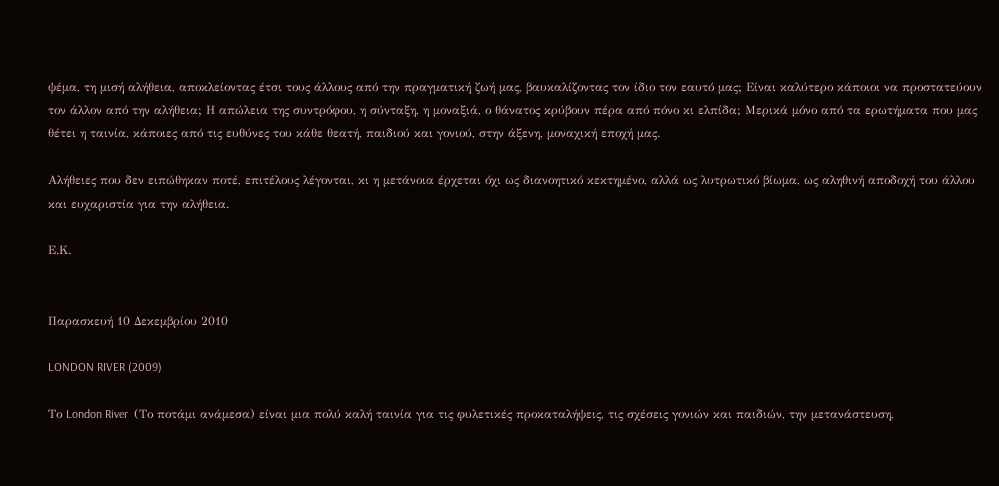ψέμα, τη μισή αλήθεια, αποκλείοντας έτσι τους άλλους από την πραγματική ζωή μας, βαυκαλίζοντας τον ίδιο τον εαυτό μας; Είναι καλύτερο κάποιοι να προστατεύουν τον άλλον από την αλήθεια; Η απώλεια της συντρόφου, η σύνταξη, η μοναξιά, ο θάνατος κρύβουν πέρα από πόνο κι ελπίδα; Μερικά μόνο από τα ερωτήματα που μας θέτει η ταινία, κάποιες από τις ευθύνες του κάθε θεατή, παιδιού και γονιού, στην άξενη, μοναχική εποχή μας.

Αλήθειες που δεν ειπώθηκαν ποτέ, επιτέλους λέγονται, κι η μετάνοια έρχεται όχι ως διανοητικό κεκτημένο, αλλά ως λυτρωτικό βίωμα, ως αληθινή αποδοχή του άλλου και ευχαριστία για την αλήθεια.

Ε.Κ.


Παρασκευή 10 Δεκεμβρίου 2010

LONDON RIVER (2009)

Το London River  (Το ποτάμι ανάμεσα) είναι μια πολύ καλή ταινία για τις φυλετικές προκαταλήψεις, τις σχέσεις γονιών και παιδιών, την μετανάστευση,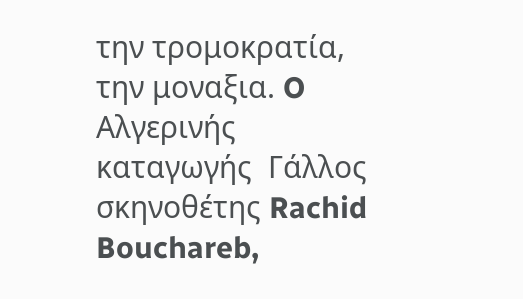την τρομοκρατία, την μοναξια. O Αλγερινής καταγωγής  Γάλλος σκηνοθέτης Rachid Bouchareb,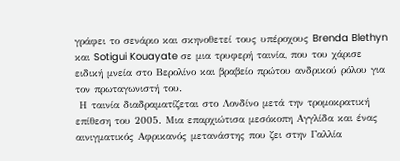γράφει το σενάριο και σκηνοθετεί τους υπέροχους Brenda Blethyn και Sotigui Kouayate σε μια τρυφερή ταινία, που του χάρισε ειδική μνεία στο Βερολίνο και βραβείο πρώτου ανδρικού ρόλου για τον πρωταγωνιστή του.
 Η ταινία διαδραματίζεται στο Λονδίνο μετά την τρομοκρατική επίθεση του 2005. Μια επαρχιώτισα μεσόκοπη Αγγλίδα και ένας αινιγματικός Αφρικανός μετανάστης που ζει στην Γαλλία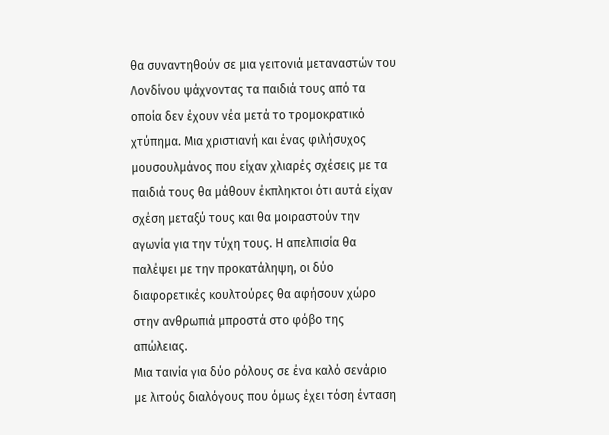θα συναντηθούν σε μια γειτονιά μεταναστών του Λονδίνου ψάχνοντας τα παιδιά τους από τα οποία δεν έχουν νέα μετά το τρομοκρατικό χτύπημα. Μια χριστιανή και ένας φιλήσυχος μουσουλμάνος που είχαν χλιαρές σχέσεις με τα παιδιά τους θα μάθουν έκπληκτοι ότι αυτά είχαν σχέση μεταξύ τους και θα μοιραστούν την αγωνία για την τύχη τους. Η απελπισία θα παλέψει με την προκατάληψη, οι δύο διαφορετικές κουλτούρες θα αφήσουν χώρο στην ανθρωπιά μπροστά στο φόβο της απώλειας.
Μια ταινία για δύο ρόλους σε ένα καλό σενάριο με λιτούς διαλόγους που όμως έχει τόση ένταση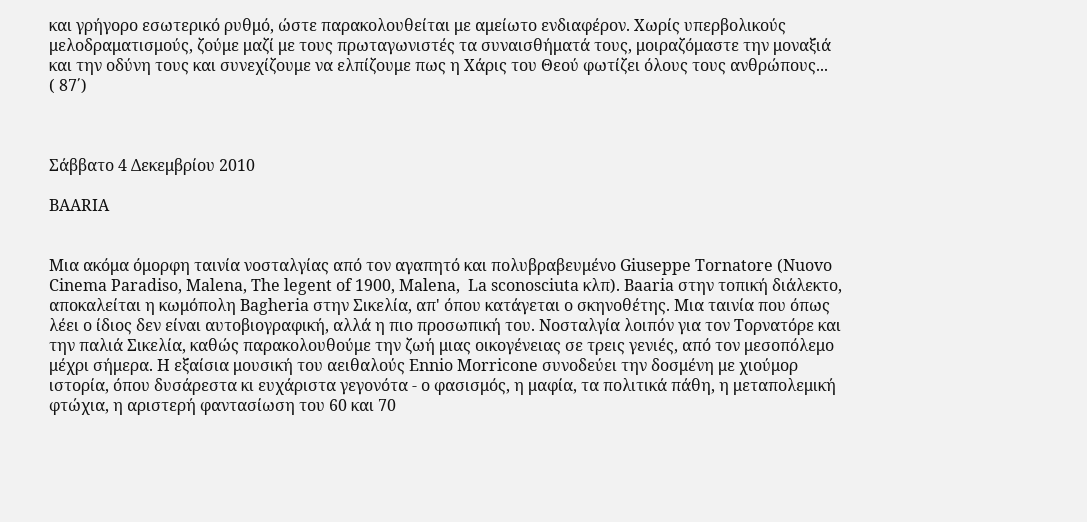και γρήγορο εσωτερικό ρυθμό, ώστε παρακολουθείται με αμείωτο ενδιαφέρον. Χωρίς υπερβολικούς μελοδραματισμούς, ζούμε μαζί με τους πρωταγωνιστές τα συναισθήματά τους, μοιραζόμαστε την μοναξιά και την οδύνη τους και συνεχίζουμε να ελπίζουμε πως η Χάρις του Θεού φωτίζει όλους τους ανθρώπους...
( 87΄)



Σάββατο 4 Δεκεμβρίου 2010

BAARIA


Μια ακόμα όμορφη ταινία νοσταλγίας από τον αγαπητό και πολυβραβευμένο Giuseppe Tornatore (Nuovo Cinema Paradiso, Malena, The legent of 1900, Malena,  La sconosciuta κλπ). Baaria στην τοπική διάλεκτο, αποκαλείται η κωμόπολη Bagheria στην Σικελία, απ' όπου κατάγεται ο σκηνοθέτης. Μια ταινία που όπως λέει ο ίδιος δεν είναι αυτοβιογραφική, αλλά η πιο προσωπική του. Νοσταλγία λοιπόν για τον Τορνατόρε και την παλιά Σικελία, καθώς παρακολουθούμε την ζωή μιας οικογένειας σε τρεις γενιές, από τον μεσοπόλεμο μέχρι σήμερα. Η εξαίσια μουσική του αειθαλούς Ennio Μorricone συνοδεύει την δοσμένη με χιούμορ ιστορία, όπου δυσάρεστα κι ευχάριστα γεγονότα - ο φασισμός, η μαφία, τα πολιτικά πάθη, η μεταπολεμική φτώχια, η αριστερή φαντασίωση του 60 και 70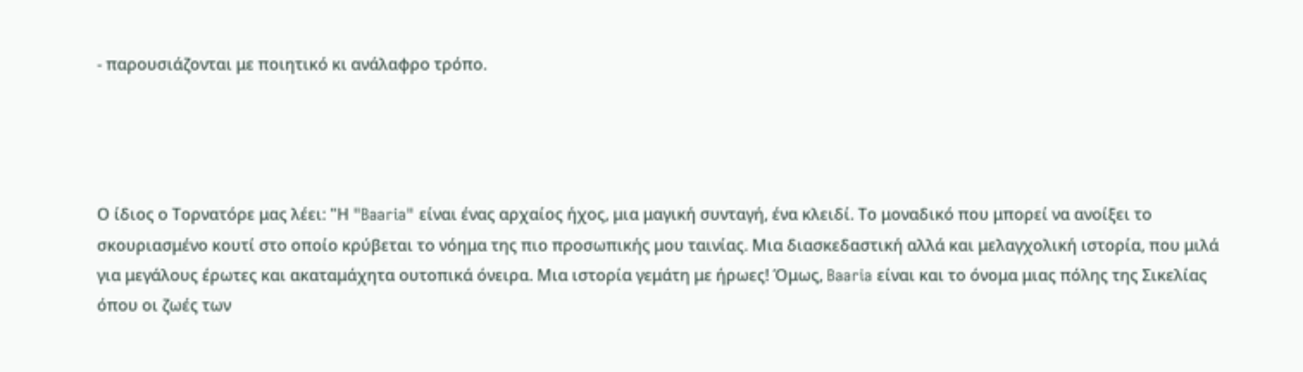- παρουσιάζονται με ποιητικό κι ανάλαφρο τρόπο.




Ο ίδιος ο Τορνατόρε μας λέει: "Η "Baaria" είναι ένας αρχαίος ήχος, μια μαγική συνταγή, ένα κλειδί. Το μοναδικό που μπορεί να ανοίξει το σκουριασμένο κουτί στο οποίο κρύβεται το νόημα της πιο προσωπικής μου ταινίας. Μια διασκεδαστική αλλά και μελαγχολική ιστορία, που μιλά για μεγάλους έρωτες και ακαταμάχητα ουτοπικά όνειρα. Μια ιστορία γεμάτη με ήρωες! Όμως, Baaria είναι και το όνομα μιας πόλης της Σικελίας όπου οι ζωές των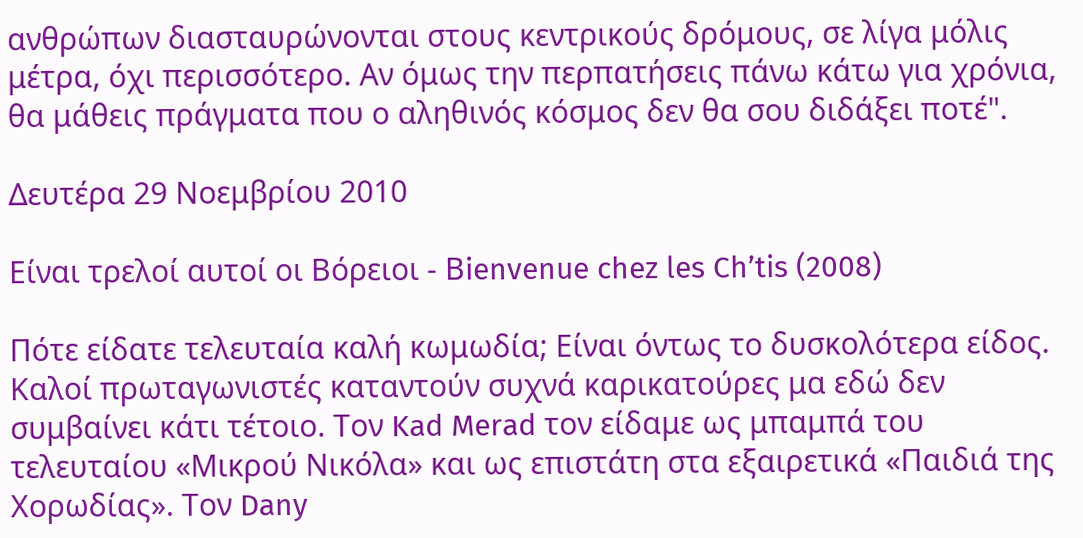ανθρώπων διασταυρώνονται στους κεντρικούς δρόμους, σε λίγα μόλις μέτρα, όχι περισσότερο. Αν όμως την περπατήσεις πάνω κάτω για χρόνια, θα μάθεις πράγματα που ο αληθινός κόσμος δεν θα σου διδάξει ποτέ".

Δευτέρα 29 Νοεμβρίου 2010

Είναι τρελοί αυτοί οι Βόρειοι - Βienvenue chez les Ch’tis (2008)

Πότε είδατε τελευταία καλή κωμωδία; Είναι όντως το δυσκολότερα είδος. Καλοί πρωταγωνιστές καταντούν συχνά καρικατούρες μα εδώ δεν συμβαίνει κάτι τέτοιο. Τον Kad Merad τον είδαμε ως μπαμπά του τελευταίου «Μικρού Νικόλα» και ως επιστάτη στα εξαιρετικά «Παιδιά της Χορωδίας». Τον Dany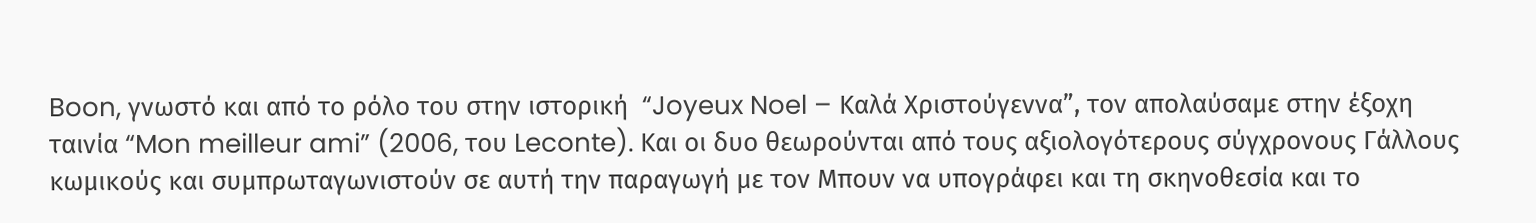Boon, γνωστό και από το ρόλο του στην ιστορική  “Joyeux Noel – Καλά Χριστούγεννα”, τον απολαύσαμε στην έξοχη ταινία “Mon meilleur ami” (2006, του Leconte). Και οι δυο θεωρούνται από τους αξιολογότερους σύγχρονους Γάλλους κωμικούς και συμπρωταγωνιστούν σε αυτή την παραγωγή με τον Μπουν να υπογράφει και τη σκηνοθεσία και το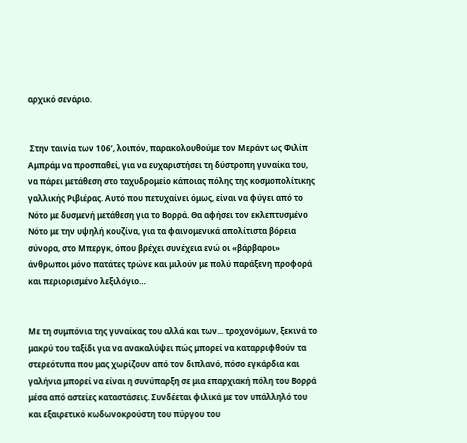αρχικό σενάριο.


 Στην ταινία των 106’, λοιπόν, παρακολουθούμε τον Μεράντ ως Φιλίπ Αμπράμ να προσπαθεί, για να ευχαριστήσει τη δύστροπη γυναίκα του, να πάρει μετάθεση στο ταχυδρομείο κάποιας πόλης της κοσμοπολίτικης γαλλικής Ριβιέρας. Αυτό που πετυχαίνει όμως, είναι να φύγει από το Νότο με δυσμενή μετάθεση για το Βορρά. Θα αφήσει τον εκλεπτυσμένο Νότο με την υψηλή κουζίνα, για τα φαινομενικά απολίτιστα βόρεια σύνορα, στο Μπεργκ, όπου βρέχει συνέχεια ενώ οι «βάρβαροι» άνθρωποι μόνο πατάτες τρώνε και μιλούν με πολύ παράξενη προφορά και περιορισμένο λεξιλόγιο…


Με τη συμπόνια της γυναίκας του αλλά και των... τροχονόμων, ξεκινά το μακρύ του ταξίδι για να ανακαλύψει πώς μπορεί να καταρριφθούν τα στερεότυπα που μας χωρίζουν από τον διπλανό, πόσο εγκάρδια και γαλήνια μπορεί να είναι η συνύπαρξη σε μια επαρχιακή πόλη του Βορρά μέσα από αστείες καταστάσεις. Συνδέεται φιλικά με τον υπάλληλό του και εξαιρετικό κωδωνοκρούστη του πύργου του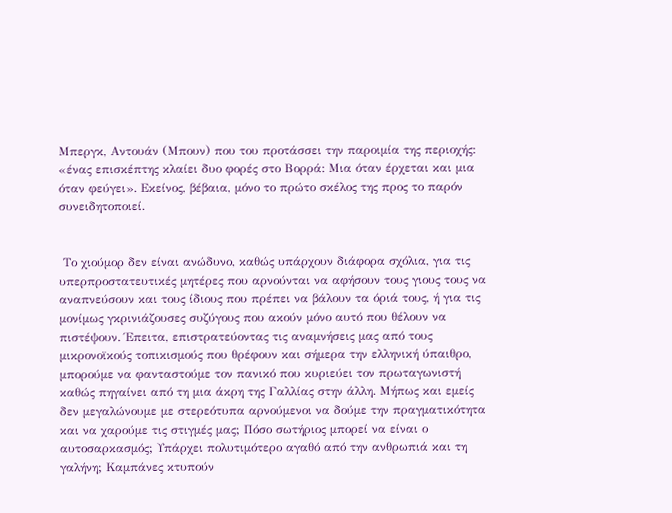Μπεργκ, Αντουάν (Μπουν) που του προτάσσει την παροιμία της περιοχής: «ένας επισκέπτης κλαίει δυο φορές στο Βορρά: Μια όταν έρχεται και μια όταν φεύγει». Εκείνος, βέβαια, μόνο το πρώτο σκέλος της προς το παρόν συνειδητοποιεί.


 Το χιούμορ δεν είναι ανώδυνο, καθώς υπάρχουν διάφορα σχόλια, για τις υπερπροστατευτικές μητέρες που αρνούνται να αφήσουν τους γιους τους να αναπνεύσουν και τους ίδιους που πρέπει να βάλουν τα όριά τους, ή για τις μονίμως γκρινιάζουσες συζύγους που ακούν μόνο αυτό που θέλουν να πιστέψουν. Έπειτα, επιστρατεύοντας τις αναμνήσεις μας από τους μικρονοϊκούς τοπικισμούς που θρέφουν και σήμερα την ελληνική ύπαιθρο, μπορούμε να φανταστούμε τον πανικό που κυριεύει τον πρωταγωνιστή καθώς πηγαίνει από τη μια άκρη της Γαλλίας στην άλλη. Μήπως και εμείς δεν μεγαλώνουμε με στερεότυπα αρνούμενοι να δούμε την πραγματικότητα και να χαρούμε τις στιγμές μας; Πόσο σωτήριος μπορεί να είναι ο αυτοσαρκασμός; Υπάρχει πολυτιμότερο αγαθό από την ανθρωπιά και τη γαλήνη; Καμπάνες κτυπούν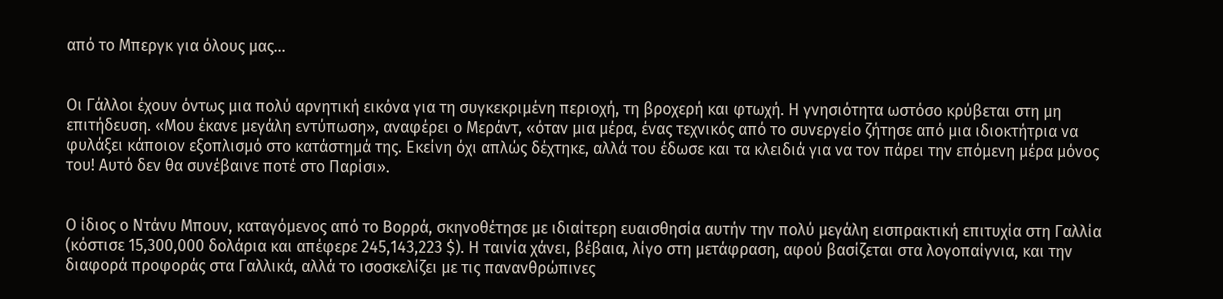από το Μπεργκ για όλους μας…


Οι Γάλλοι έχουν όντως μια πολύ αρνητική εικόνα για τη συγκεκριμένη περιοχή, τη βροχερή και φτωχή. Η γνησιότητα ωστόσο κρύβεται στη μη επιτήδευση. «Μου έκανε μεγάλη εντύπωση», αναφέρει ο Μεράντ, «όταν μια μέρα, ένας τεχνικός από το συνεργείο ζήτησε από μια ιδιοκτήτρια να φυλάξει κάποιον εξοπλισμό στο κατάστημά της. Εκείνη όχι απλώς δέχτηκε, αλλά του έδωσε και τα κλειδιά για να τον πάρει την επόμενη μέρα μόνος του! Αυτό δεν θα συνέβαινε ποτέ στο Παρίσι».


Ο ίδιος ο Ντάνυ Μπουν, καταγόμενος από το Βορρά, σκηνοθέτησε με ιδιαίτερη ευαισθησία αυτήν την πολύ μεγάλη εισπρακτική επιτυχία στη Γαλλία (κόστισε 15,300,000 δολάρια και απέφερε 245,143,223 $). Η ταινία χάνει, βέβαια, λίγο στη μετάφραση, αφού βασίζεται στα λογοπαίγνια, και την διαφορά προφοράς στα Γαλλικά, αλλά το ισοσκελίζει με τις πανανθρώπινες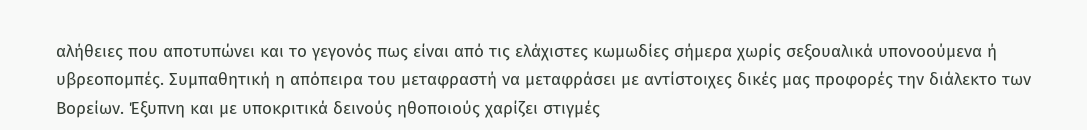αλήθειες που αποτυπώνει και το γεγονός πως είναι από τις ελάχιστες κωμωδίες σήμερα χωρίς σεξουαλικά υπονοούμενα ή υβρεοπομπές. Συμπαθητική η απόπειρα του μεταφραστή να μεταφράσει με αντίστοιχες δικές μας προφορές την διάλεκτο των Βορείων. Έξυπνη και με υποκριτικά δεινούς ηθοποιούς χαρίζει στιγμές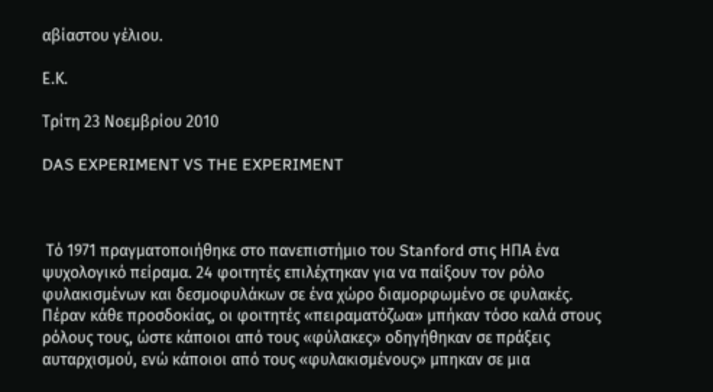αβίαστου γέλιου.

Ε.Κ.

Τρίτη 23 Νοεμβρίου 2010

DAS EXPERIMENT VS THE EXPERIMENT



 Τό 1971 πραγματοποιήθηκε στο πανεπιστήμιο του Stanford στις ΗΠΑ ένα ψυχολογικό πείραμα. 24 φοιτητές επιλέχτηκαν για να παίξουν τον ρόλο φυλακισμένων και δεσμοφυλάκων σε ένα χώρο διαμορφωμένο σε φυλακές. Πέραν κάθε προσδοκίας, οι φοιτητές «πειραματόζωα» μπήκαν τόσο καλά στους ρόλους τους, ώστε κάποιοι από τους «φύλακες» οδηγήθηκαν σε πράξεις αυταρχισμού, ενώ κάποιοι από τους «φυλακισμένους» μπηκαν σε μια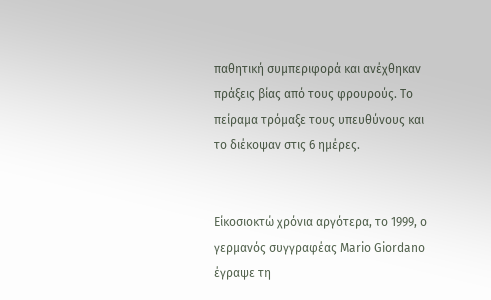παθητική συμπεριφορά και ανέχθηκαν πράξεις βίας από τους φρουρούς. Το πείραμα τρόμαξε τους υπευθύνους και το διέκοψαν στις 6 ημέρες.


Είκοσιοκτώ χρόνια αργότερα, το 1999, ο γερμανός συγγραφέας Mario Giordano έγραψε τη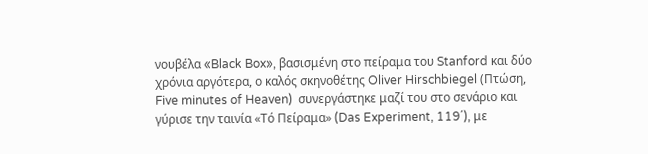νουβέλα «Black Box», βασισμένη στο πείραμα του Stanford και δύο χρόνια αργότερα, ο καλός σκηνοθέτης Oliver Hirschbiegel (Πτώση, Five minutes of Heaven)  συνεργάστηκε μαζί του στο σενάριο και γύρισε την ταινία «Τό Πείραμα» (Das Experiment, 119΄), με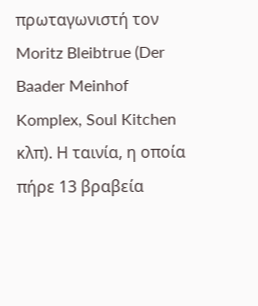πρωταγωνιστή τον Moritz Bleibtrue (Der Baader Meinhof Komplex, Soul Kitchen κλπ). Η ταινία, η οποία πήρε 13 βραβεία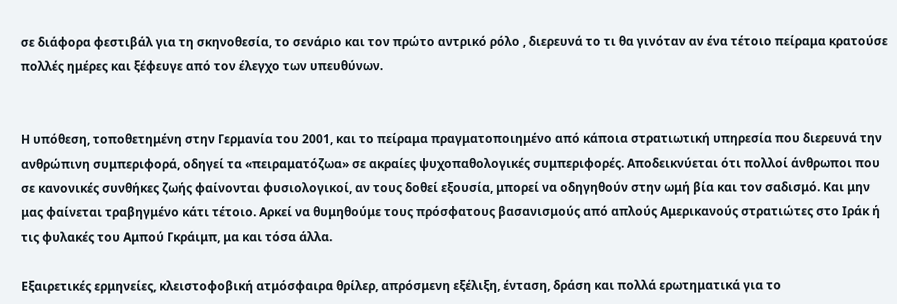σε διάφορα φεστιβάλ για τη σκηνοθεσία, το σενάριο και τον πρώτο αντρικό ρόλο , διερευνά το τι θα γινόταν αν ένα τέτοιο πείραμα κρατούσε πολλές ημέρες και ξέφευγε από τον έλεγχο των υπευθύνων.


Η υπόθεση, τοποθετημένη στην Γερμανία του 2001, και το πείραμα πραγματοποιημένο από κάποια στρατιωτική υπηρεσία που διερευνά την ανθρώπινη συμπεριφορά, οδηγεί τα «πειραματόζωα» σε ακραίες ψυχοπαθολογικές συμπεριφορές. Αποδεικνύεται ότι πολλοί άνθρωποι που σε κανονικές συνθήκες ζωής φαίνονται φυσιολογικοί, αν τους δοθεί εξουσία, μπορεί να οδηγηθούν στην ωμή βία και τον σαδισμό. Και μην μας φαίνεται τραβηγμένο κάτι τέτοιο. Αρκεί να θυμηθούμε τους πρόσφατους βασανισμούς από απλούς Αμερικανούς στρατιώτες στο Ιράκ ή τις φυλακές του Αμπού Γκράιμπ, μα και τόσα άλλα.

Εξαιρετικές ερμηνείες, κλειστοφοβική ατμόσφαιρα θρίλερ, απρόσμενη εξέλιξη, ένταση, δράση και πολλά ερωτηματικά για το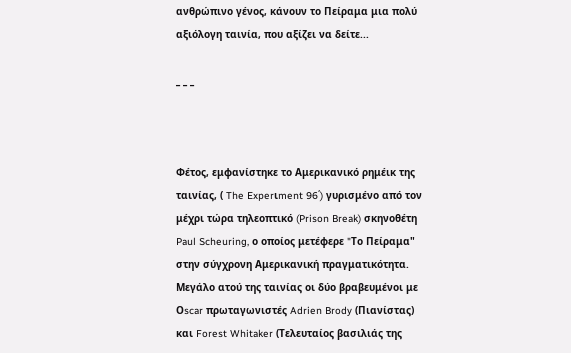ανθρώπινο γένος, κάνουν το Πείραμα μια πολύ αξιόλoγη ταινία, που αξίζει να δείτε...

_ _ _



Φέτος, εμφανίστηκε το Αμερικανικό ρημέικ της ταινίας, ( The Experιment 96΄) γυρισμένο από τον μέχρι τώρα τηλεοπτικό (Prison Break) σκηνοθέτη Paul Scheuring, ο οποίος μετέφερε "Tο Πείραμα" στην σύγχρονη Αμερικανική πραγματικότητα. Μεγάλο ατού της ταινίας οι δύο βραβευμένοι με Οscar πρωταγωνιστές Adrien Brody (Πιανίστας) και Forest Whitaker (Τελευταίος βασιλιάς της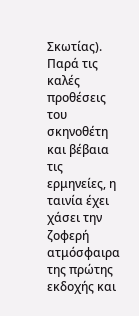Σκωτίας). Παρά τις καλές προθέσεις του σκηνοθέτη και βέβαια τις ερμηνείες, η ταινία έχει χάσει την ζοφερή ατμόσφαιρα της πρώτης εκδοχής και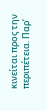κινείται προς την περιπέτεια. Παρ’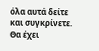όλα αυτά δείτε και συγκρίνετε. Θα έχει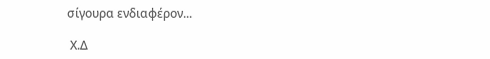σίγουρα ενδιαφέρον...

 Χ.Δ